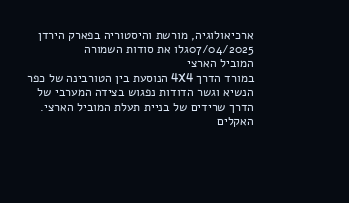ארכיאולוגיה, מורשת והיסטוריה בפארק הירדן
07/04/2025גלו את סודות השמורה
המוביל הארצי
במורד הדרך 4X4 הנוסעת בין הטורבינה של כפר הנשיא וגשר הדודות נפגוש בצידה המערבי של הדרך שרידים של בניית תעלת המוביל הארצי.
האקלים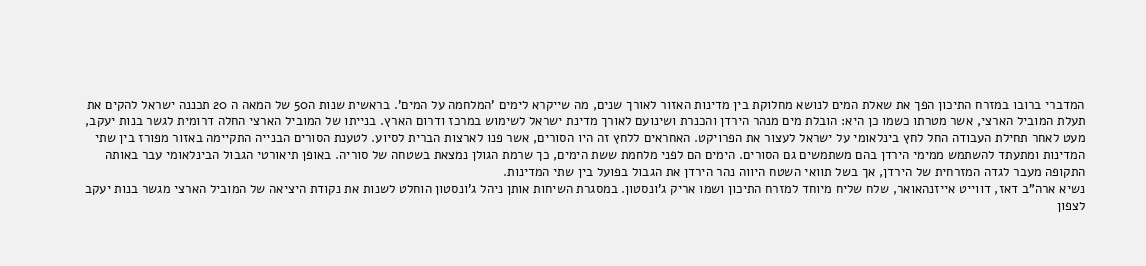המדברי ברובו במזרח התיכון הפך את שאלת המים לנושא מחלוקת בין מדינות האזור לאורך שנים, מה שייקרא לימים 'המלחמה על המים'. בראשית שנות ה50 של המאה ה 20 תכננה ישראל להקים את תעלת המוביל הארצי, אשר מטרתו כשמו כן היא: הובלת מים מנהר הירדן והכנרת ושינועם לאורך מדינת ישראל לשימוש במרכז ודרום הארץ. בנייתו של המוביל הארצי החלה דרומית לגשר בנות יעקב, מעט לאחר תחילת העבודה החל לחץ בינלאומי על ישראל לעצור את הפרויקט. האחראים ללחץ זה היו הסורים, אשר פנו לארצות הברית לסיוע. לטענת הסורים הבנייה התקיימה באזור מפורז בין שתי המדינות ומתעתד להשתמש ממימי הירדן בהם משתמשים גם הסורים. הימים הם לפני מלחמת ששת הימים, כך שרמת הגולן נמצאת בשטחה של סוריה. באופן תיאורטי הגבול הבינלאומי עבר באותה התקופה מעבר לגדה המזרחית של הירדן, אך בשל תוואי השטח היווה נהר הירדן את הגבול בפועל בין שתי המדינות.
נשיא ארה"ב דאז, דווייט אייזנהאואר, שלח שליח מיוחד למזרח התיכון ושמו אריק ג'ונסטון. במסגרת השיחות אותן ניהל ג'ונסטון הוחלט לשנות את נקודת היציאה של המוביל הארצי מגשר בנות יעקב לצפון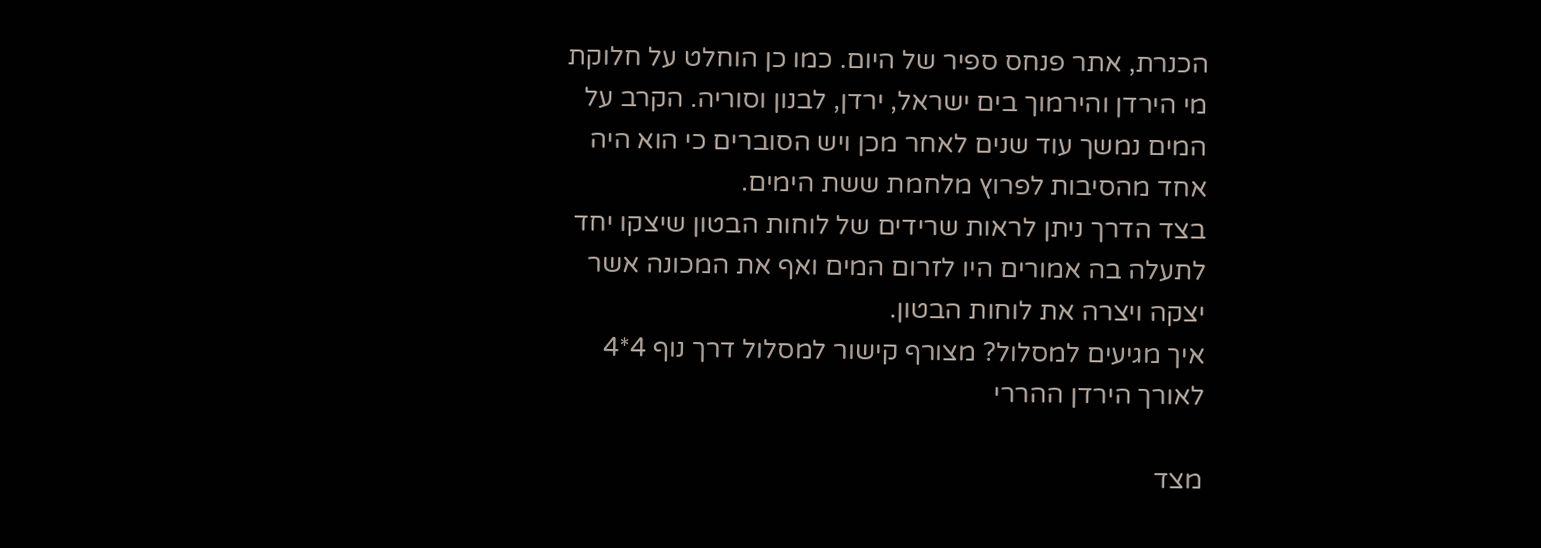הכנרת, אתר פנחס ספיר של היום. כמו כן הוחלט על חלוקת מי הירדן והירמוך בים ישראל, ירדן, לבנון וסוריה. הקרב על המים נמשך עוד שנים לאחר מכן ויש הסוברים כי הוא היה אחד מהסיבות לפרוץ מלחמת ששת הימים.
בצד הדרך ניתן לראות שרידים של לוחות הבטון שיצקו יחד לתעלה בה אמורים היו לזרום המים ואף את המכונה אשר יצקה ויצרה את לוחות הבטון.
איך מגיעים למסלול? מצורף קישור למסלול דרך נוף 4*4 לאורך הירדן ההררי

מצד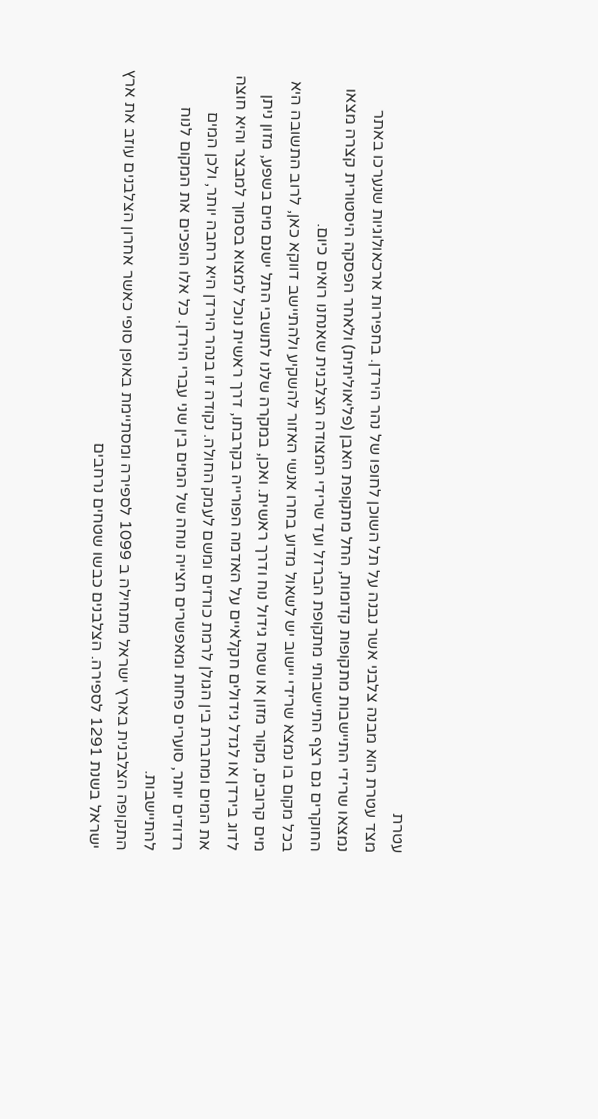עטרת
מצד עטרת הוא מבנה צלבני אשר נבנה על תל השוכן לחופו של נהר הירדן. בחפירות ארכאולוגיות שנערכו באתר נמצאו שרידי התיישבות מתקופות קדומות, החל מתקופת האבן (פליאוליתית) ולאחר הפסקה היסטורית קצרה מצאו החוקרים גם רצף התיישבותי מתקופת הברזל ועד שרידי המצודה הצלבנית שאנחנו רואים כיום.
בכל מקום בו נמצא שרידי יישוב יש לשאול מדוע בחרו אנשי האזור להשקיע ולהתיישב דווקא כאן, לרוב התשובה היא מים קרובים, מקור מזון או שטח גידול נוח ודרך ראשית. ואכן, במקרה שלנו לתושבי התל ישנם מים בשפע, מזון ניתן לדוג בירדן או לגדל גידולים חקלאיים על האדמה הפורייה בקרבתו, דרך ראשית נוכל למצוא בסמוך למבצר והיא חוצה את המים ומחברת בין הגולן לרמת כורזים ומשם לעמק החולה. נקודה זו בנהר הירדן היא רחבה יותר, ולכן המים רדודים יותר, סוערים פחות ומאפשרים חצייה נוחה של המים בין שני עברי הירדן. כל אלו הופכים את המקום לנוח להתיישבות.
התקופה הצלבנית בארץ ישראל מתחילה ב 1099 לספירה ומסתיימת באופן סופי כאשר אחרון הצלבנים עוזב את ארץ ישראל בשנת 1291 לספירה. הצלבנים כבשו שטחים נרחבים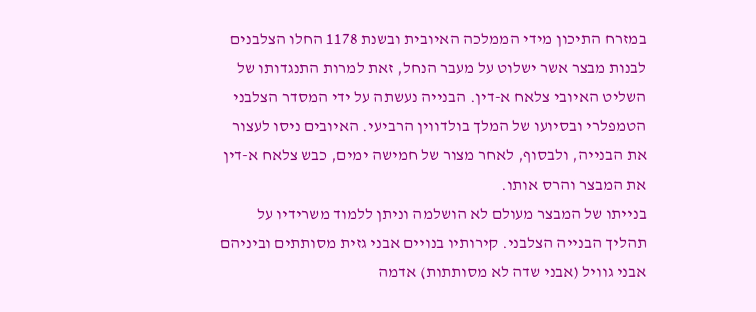במזרח התיכון מידי הממלכה האיובית ובשנת 1178 החלו הצלבנים לבנות מבצר אשר ישלוט על מעבר הנחל, זאת למרות התנגדותו של השליט האיובי צלאח א-דין. הבנייה נעשתה על ידי המסדר הצלבני הטמפלרי ובסיועו של המלך בולדווין הרביעי. האיובים ניסו לעצור את הבנייה, ולבסוף, לאחר מצור של חמישה ימים, כבש צלאח א-דין את המבצר והרס אותו.
בנייתו של המבצר מעולם לא הושלמה וניתן ללמוד משרידיו על תהליך הבנייה הצלבני. קירותיו בנויים אבני גזית מסותתים וביניהם אבני גוויל (אבני שדה לא מסותתות) אדמה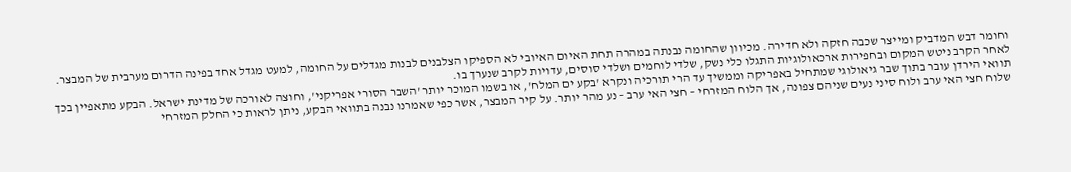וחומר דבש המדביק ומייצר שכבה חזקה ולא חדירה. מכיוון שהחומה נבנתה במהרה תחת האיום האיובי לא הספיקו הצלבנים לבנות מגדלים על החומה, למעט מגדל אחד בפינה הדרום מערבית של המבצר. לאחר הקרב ניטש המקום ובחפירות ארכאולוגיות התגלו כלי נשק, שלדי לוחמים ושלדי סוסים, עדויות לקרב שנערך בו.
תוואי הירדן עובר בתוך שבר גיאולוגי שמתחיל באפריקה וממשיך עד הרי תורכיה ונקרא 'בקע ים המלח', או בשמו המוכר יותר 'השבר הסורי אפריקני', וחוצה לאורכה של מדינת ישראל. הבקע מתאפיין בכך שלוח חצי האי ערב ולוח סיני נעים שניהם צפונה, אך הלוח המזרחי – חצי האי ערב – נע מהר יותר. על קיר המבצר, אשר כפי שאמרנו נבנה בתוואי הבקע, ניתן לראות כי החלק המזרחי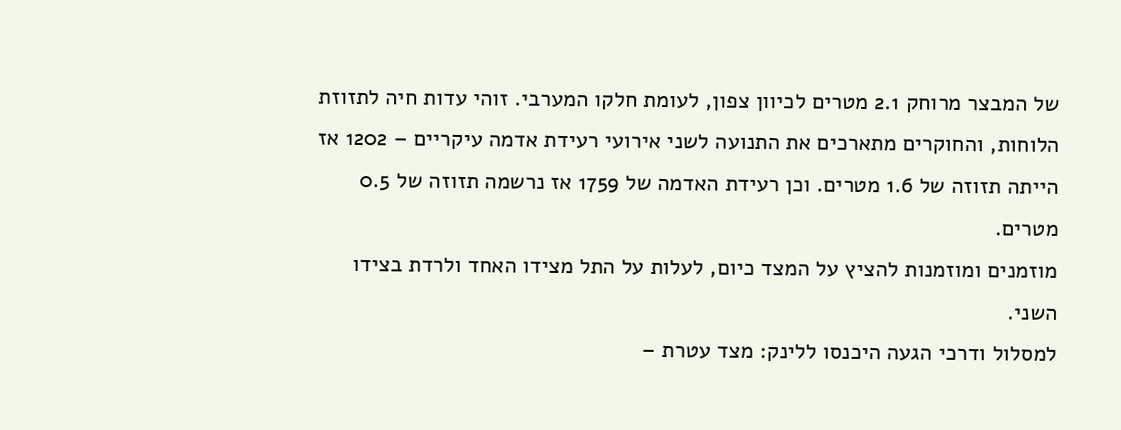של המבצר מרוחק 2.1 מטרים לכיוון צפון, לעומת חלקו המערבי. זוהי עדות חיה לתזוזת הלוחות, והחוקרים מתארכים את התנועה לשני אירועי רעידת אדמה עיקריים – 1202 אז הייתה תזוזה של 1.6 מטרים. וכן רעידת האדמה של 1759 אז נרשמה תזוזה של 0.5 מטרים.
מוזמנים ומוזמנות להציץ על המצד כיום, לעלות על התל מצידו האחד ולרדת בצידו השני.
למסלול ודרכי הגעה היכנסו ללינק: מצד עטרת –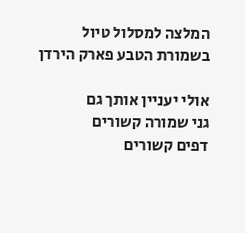המלצה למסלול טיול בשמורת הטבע פארק הירדן

אולי יעניין אותך גם
גני שמורה קשורים
דפים קשורים